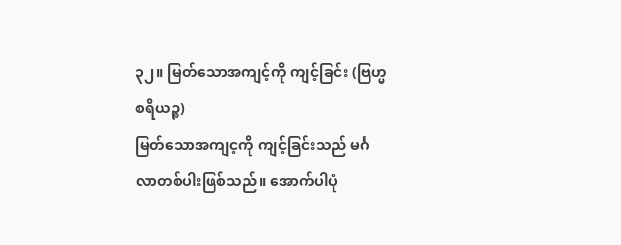၃၂။ မြတ်သောအကျင့်ကို ကျင့်ခြင်း (ဗြဟ္မစရိယဉ္စ)
မြတ်သောအကျင့ကို ကျင့်ခြင်းသည် မင်္ဂလာတစ်ပါးဖြစ်သည်။ အောက်ပါပုံ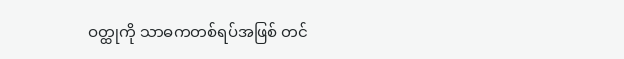ဝတ္ထုကို သာဓကတစ်ရပ်အဖြစ် တင်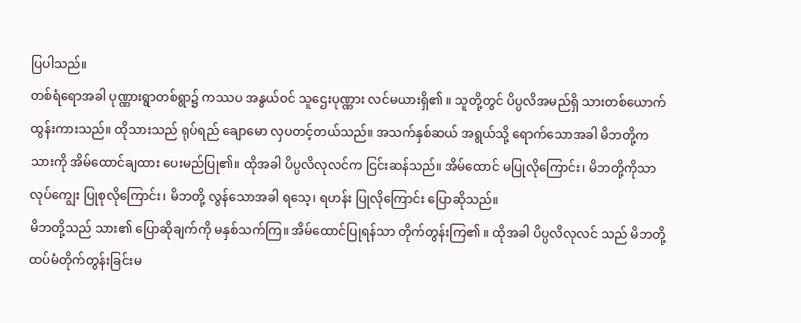ပြပါသည်။
တစ်ရံရောအခါ ပုဏ္ဏားရွာတစ်ရွာ၌ ကဿပ အနွယ်ဝင် သူဌေးပုဏ္ဏား လင်မယားရှိ၏ ။ သူတို့တွင် ပိပ္ပလိအမည်ရှိ သားတစ်ယောက် ထွန်းကားသည်။ ထိုသားသည် ရုပ်ရည် ချောမော လှပတင့်တယ်သည်။ အသက်နှစ်ဆယ် အရွယ်သို့ ရောက်သောအခါ မိဘတို့က သားကို အိမ်ထောင်ချထား ပေးမည်ပြု၏။ ထိုအခါ ပိပ္ပလိလုလင်က ငြင်းဆန်သည်။ အိမ်ထောင် မပြုလိုကြောင်း၊ မိဘတို့ကိုသာ လုပ်ကျွေး ပြုစုလိုကြောင်း၊ မိဘတို့ လွန်သောအခါ ရသေ့၊ ရဟန်း ပြုလိုကြောင်း ပြောဆိုသည်။
မိဘတို့သည် သား၏ ပြောဆိုချက်ကို မနှစ်သက်ကြ။ အိမ်ထောင်ပြုရန်သာ တိုက်တွန်းကြ၏ ။ ထိုအခါ ပိပ္ပလိလုလင် သည် မိဘတို့ ထပ်မံတိုက်တွန်းခြင်းမ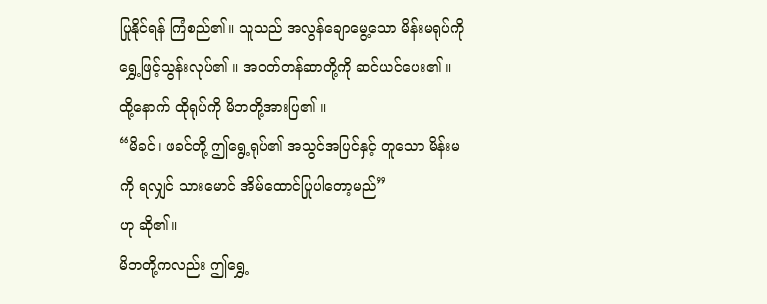ပြုနိုင်ရန် ကြံစည်၏။ သူသည် အလွန်ချောမွေ့သော မိန်းမရုပ်ကို ရွှေ့ဖြင့်သွန်းလုပ်၏ ။ အဝတ်တန်ဆာတို့ကို ဆင်ယင်ပေး၏ ။
ထို့နောက် ထိုရုပ်ကို မိဘတို့အားပြ၏ ။
“မိခင်၊ ဖခင်တို့ ဤရွေ့ရုပ်၏ အသွင်အပြင်နှင့် တူသော မိန်းမကို ရလျှင် သားမောင် အိမ်ထောင်ပြုပါတော့မည်”
ဟု ဆို၏။
မိဘတို့ကလည်း ဤရွှေ့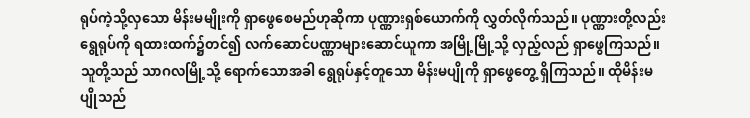ရုပ်ကဲ့သို့လှသော မိန်းမမျိုးကို ရှာဖွေစေမည်ဟုဆိုကာ ပုဏ္ဏားရှစ်ယောက်ကို လွှတ်လိုက်သည်။ ပုဏ္ဏားတို့လည်း ရွေရုပ်ကို ရထားထက်၌တင်၍ လက်ဆောင်ပဏ္ဏာများဆောင်ယူကာ အမြို့မြို့သို့ လှည့်လည် ရှာဖွေကြသည်။ သူတို့သည် သာဂလမြို့သို့ ရောက်သောအခါ ရွေရုပ်နှင့်တူသော မိန်းမပျိုကို ရှာဖွေတွေ့ ရှိကြသည်။ ထိုမိန်းမပျိုသည်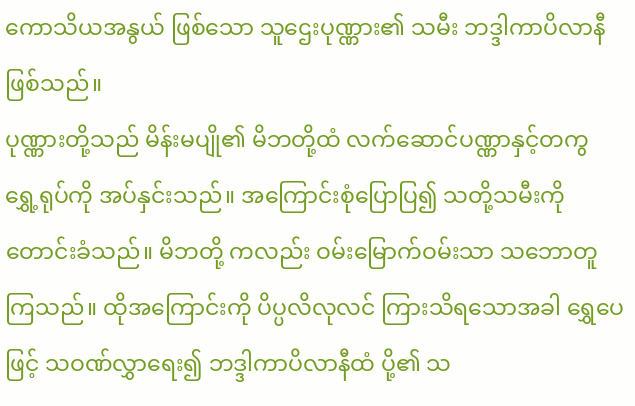ကောသိယအနွယ် ဖြစ်သော သူဌေးပုဏ္ဏား၏ သမီး ဘဒ္ဒါကာပိလာနီ ဖြစ်သည်။
ပုဏ္ဏားတို့သည် မိန်းမပျို၏ မိဘတို့ထံ လက်ဆောင်ပဏ္ဏာနှင့်တကွ ရွှေ့ရုပ်ကို အပ်နှင်းသည်။ အကြောင်းစုံပြောပြ၍ သတို့သမီးကို တောင်းခံသည်။ မိဘတို့ ကလည်း ဝမ်းမြောက်ဝမ်းသာ သဘောတူကြသည်။ ထိုအကြောင်းကို ပိပ္ပလိလုလင် ကြားသိရသောအခါ ရွှေပေဖြင့် သဝဏ်လွှာရေး၍ ဘဒ္ဒါကာပိလာနီထံ ပို့၏ သ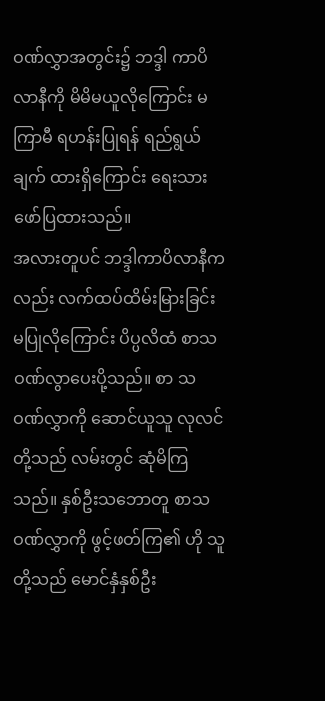ဝဏ်လွှာအတွင်း၌ ဘဒ္ဒါ ကာပိလာနီကို မိမိမယူလိုကြောင်း မကြာမီ ရဟန်းပြုရန် ရည်ရွယ်ချက် ထားရှိကြောင်း ရေးသားဖော်ပြထားသည်။
အလားတူပင် ဘဒ္ဒါကာပိလာနီကလည်း လက်ထပ်ထိမ်းမြားခြင်း မပြုလိုကြောင်း ပိပ္ပလိထံ စာသဝဏ်လွာပေးပို့သည်။ စာ သဝဏ်လွှာကို ဆောင်ယူသူ လုလင်တို့သည် လမ်းတွင် ဆုံမိကြသည်။ နှစ်ဦးသဘောတူ စာသဝဏ်လွှာကို ဖွင့်ဖတ်ကြ၏ ဟို သူတို့သည် မောင်နှံနှစ်ဦး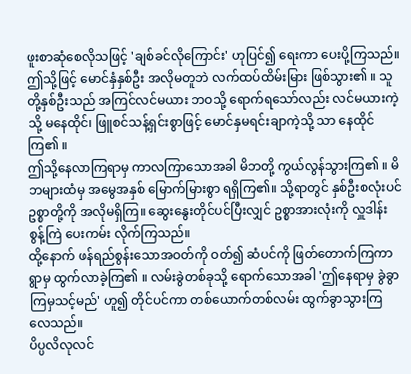ဖူးစာဆုံစေလိုသဖြင့် 'ချစ်ခင်လိုကြောင်း' ဟုပြင်၍ ရေးကာ ပေးပို့ကြသည်။ ဤသို့ဖြင့် မောင်နှံနှစ်ဦး အလိုမတူဘဲ လက်ထပ်ထိမ်းမြား ဖြစ်သွား၏ ။ သူတို့နှစ်ဦးသည် အကြင်လင်မယား ဘဝသို့ ရောက်ရသော်လည်း လင်မယားကဲ့သို့ မနေထိုင်၊ ဖြူစင်သန့်ရှင်းစွာဖြင့် မောင်နှမရင်းချာကဲ့သို့ သာ နေထိုင်ကြ၏ ။
ဤသို့နေလာကြရာမှ ကာလကြာသောအခါ မိဘတို့ ကွယ်လွန်သွားကြ၏ ။ မိဘများထံမှ အမွေအနှစ် မြောက်မြားစွာ ရရှိကြ၏။ သို့ရာတွင် နှစ်ဦးစလုံးပင် ဥစ္စာတို့ကို အလိုမရှိကြ။ ဆွေးနွေးတိုင်ပင်ပြီးလျှင် ဥစ္စာအားလုံးကို လှူဒါန်းစွန့်ကြဲ ပေးကမ်း လိုက်ကြသည်။
ထို့နောက် ဖန်ရည်စွန်းသောအဝတ်ကို ဝတ်၍ ဆံပင်ကို ဖြတ်တောက်ကြကာ ရွာမှ ထွက်လာခဲ့ကြ၏ ။ လမ်းခွဲတစ်ခုသို့ ရောက်သောအခါ 'ဤနေရာမှ ခွဲခွာကြမှသင့်မည်' ဟူ၍ တိုင်ပင်ကာ တစ်ယောက်တစ်လမ်း ထွက်ခွာသွားကြလေသည်။
ပိပ္ပလိလုလင်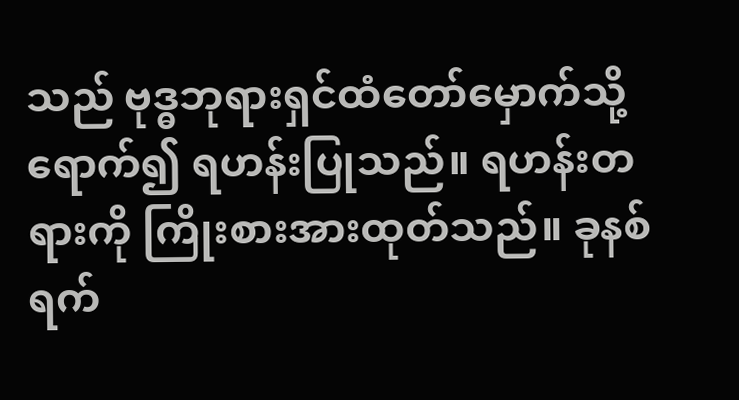သည် ဗုဒ္ဓဘုရားရှင်ထံတော်မှောက်သို့ ရောက်၍ ရဟန်းပြုသည်။ ရဟန်းတရားကို ကြိုးစားအားထုတ်သည်။ ခုနစ်ရက်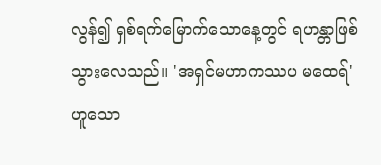လွန်၍ ရှစ်ရက်မြောက်သောနေ့တွင် ရဟန္တာဖြစ်သွားလေသည်။ 'အရှင်မဟာကဿပ မထေရ်' ဟူသော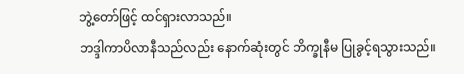ဘွဲ့တော်ဖြင့် ထင်ရှားလာသည်။
ဘဒ္ဒါကာပိလာနီသည်လည်း နောက်ဆုံးတွင် ဘိက္ခုနီမ ပြုခွင့်ရသွားသည်။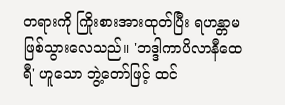တရားကို ကြိုးစားအားထုတ်ပြီး ရဟန္တာမ ဖြစ်သွားလေသည်။ 'ဘဒ္ဒါကာပိလာနီထေရီ' ဟူသော ဘွဲ့တော်ဖြင့် ထင်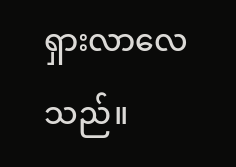ရှားလာလေသည်။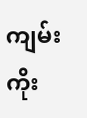ကျမ်းကိုး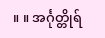။ ။ အင်္ဂုတ္တိုရ်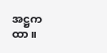အဋ္ဌကထာ။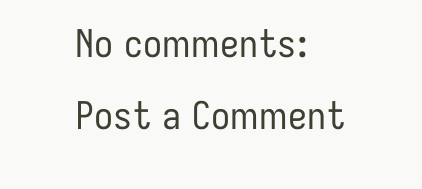No comments:
Post a Comment